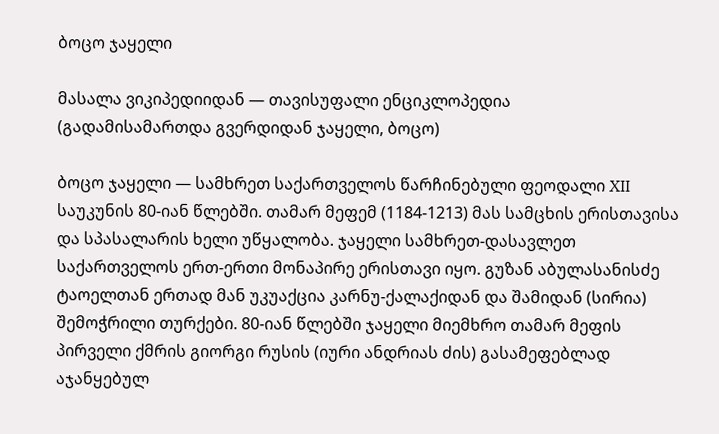ბოცო ჯაყელი

მასალა ვიკიპედიიდან — თავისუფალი ენციკლოპედია
(გადამისამართდა გვერდიდან ჯაყელი, ბოცო)

ბოცო ჯაყელი — სამხრეთ საქართველოს წარჩინებული ფეოდალი XII საუკუნის 80-იან წლებში. თამარ მეფემ (1184-1213) მას სამცხის ერისთავისა და სპასალარის ხელი უწყალობა. ჯაყელი სამხრეთ-დასავლეთ საქართველოს ერთ-ერთი მონაპირე ერისთავი იყო. გუზან აბულასანისძე ტაოელთან ერთად მან უკუაქცია კარნუ-ქალაქიდან და შამიდან (სირია) შემოჭრილი თურქები. 80-იან წლებში ჯაყელი მიემხრო თამარ მეფის პირველი ქმრის გიორგი რუსის (იური ანდრიას ძის) გასამეფებლად აჯანყებულ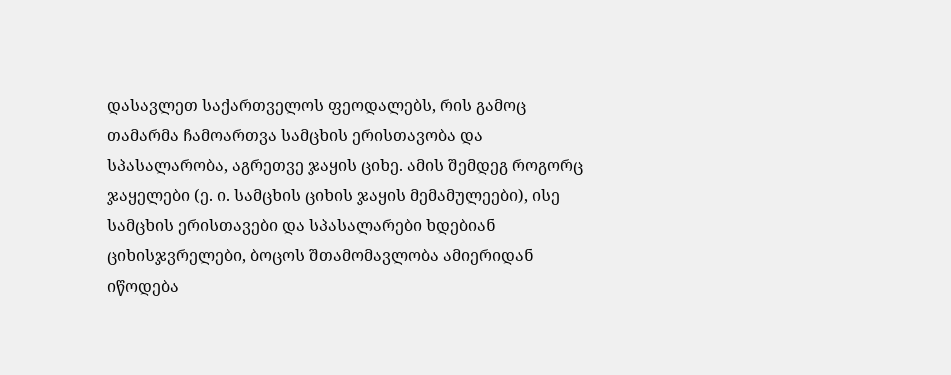დასავლეთ საქართველოს ფეოდალებს, რის გამოც თამარმა ჩამოართვა სამცხის ერისთავობა და სპასალარობა, აგრეთვე ჯაყის ციხე. ამის შემდეგ როგორც ჯაყელები (ე. ი. სამცხის ციხის ჯაყის მემამულეები), ისე სამცხის ერისთავები და სპასალარები ხდებიან ციხისჯვრელები, ბოცოს შთამომავლობა ამიერიდან იწოდება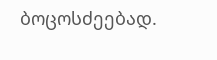ბოცოსძეებად.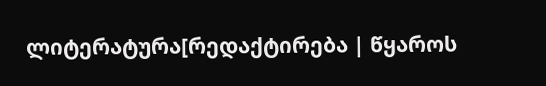ლიტერატურა[რედაქტირება | წყაროს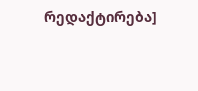რედაქტირება]